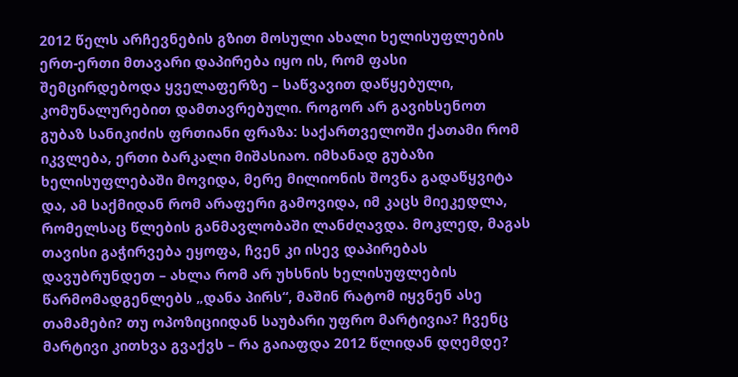2012 წელს არჩევნების გზით მოსული ახალი ხელისუფლების ერთ-ერთი მთავარი დაპირება იყო ის, რომ ფასი შემცირდებოდა ყველაფერზე – საწვავით დაწყებული, კომუნალურებით დამთავრებული. როგორ არ გავიხსენოთ გუბაზ სანიკიძის ფრთიანი ფრაზა: საქართველოში ქათამი რომ იკვლება, ერთი ბარკალი მიშასიაო. იმხანად გუბაზი ხელისუფლებაში მოვიდა, მერე მილიონის შოვნა გადაწყვიტა და, ამ საქმიდან რომ არაფერი გამოვიდა, იმ კაცს მიეკედლა, რომელსაც წლების განმავლობაში ლანძღავდა. მოკლედ, მაგას თავისი გაჭირვება ეყოფა, ჩვენ კი ისევ დაპირებას დავუბრუნდეთ – ახლა რომ არ უხსნის ხელისუფლების წარმომადგენლებს „დანა პირს“, მაშინ რატომ იყვნენ ასე თამამები? თუ ოპოზიციიდან საუბარი უფრო მარტივია? ჩვენც მარტივი კითხვა გვაქვს – რა გაიაფდა 2012 წლიდან დღემდე?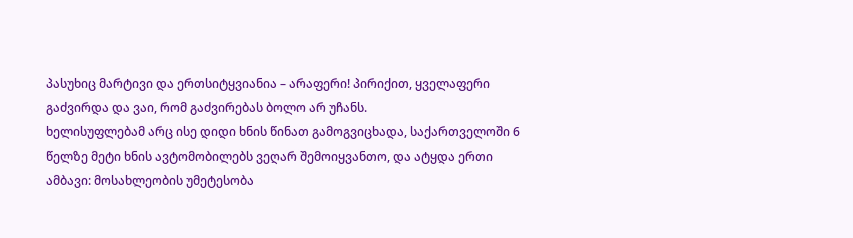პასუხიც მარტივი და ერთსიტყვიანია – არაფერი! პირიქით, ყველაფერი გაძვირდა და ვაი, რომ გაძვირებას ბოლო არ უჩანს.
ხელისუფლებამ არც ისე დიდი ხნის წინათ გამოგვიცხადა, საქართველოში 6 წელზე მეტი ხნის ავტომობილებს ვეღარ შემოიყვანთო, და ატყდა ერთი ამბავი: მოსახლეობის უმეტესობა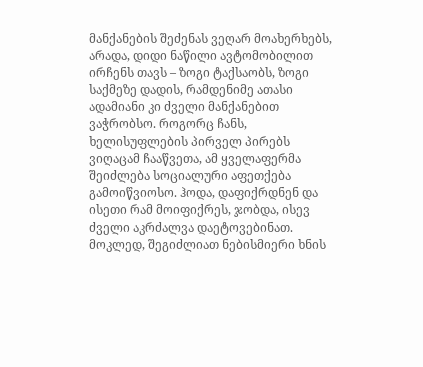მანქანების შეძენას ვეღარ მოახერხებს, არადა, დიდი ნაწილი ავტომობილით ირჩენს თავს – ზოგი ტაქსაობს, ზოგი საქმეზე დადის, რამდენიმე ათასი ადამიანი კი ძველი მანქანებით ვაჭრობსო. როგორც ჩანს, ხელისუფლების პირველ პირებს ვიღაცამ ჩააწვეთა, ამ ყველაფერმა შეიძლება სოციალური აფეთქება გამოიწვიოსო. ჰოდა, დაფიქრდნენ და ისეთი რამ მოიფიქრეს, ჯობდა, ისევ ძველი აკრძალვა დაეტოვებინათ. მოკლედ, შეგიძლიათ ნებისმიერი ხნის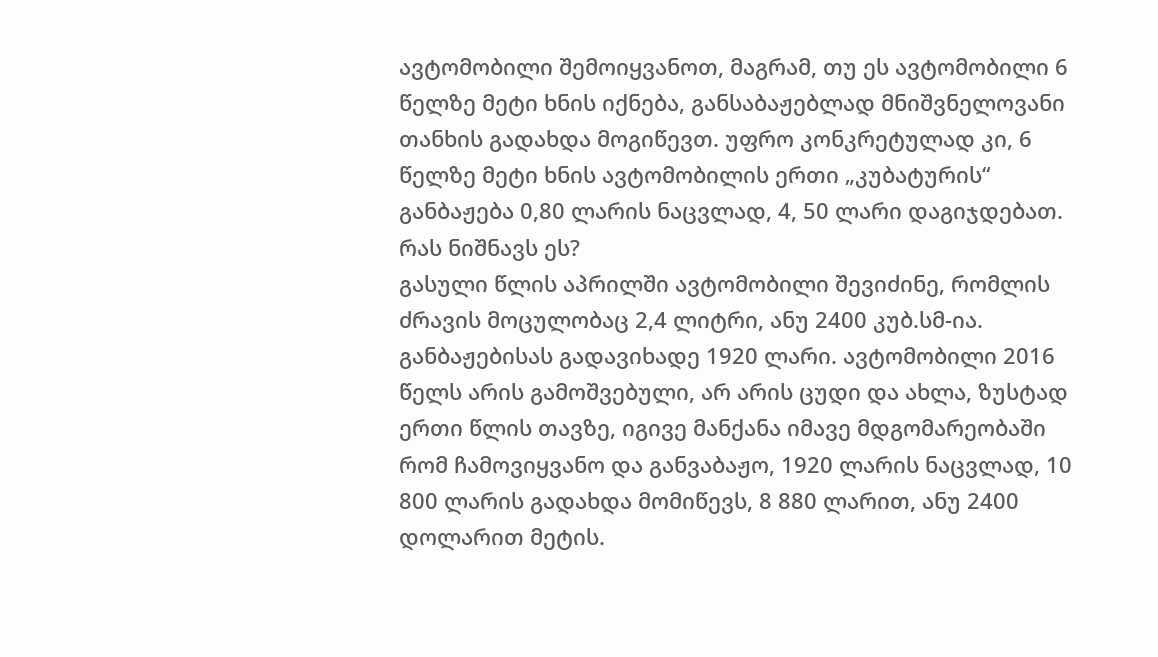ავტომობილი შემოიყვანოთ, მაგრამ, თუ ეს ავტომობილი 6 წელზე მეტი ხნის იქნება, განსაბაჟებლად მნიშვნელოვანი თანხის გადახდა მოგიწევთ. უფრო კონკრეტულად კი, 6 წელზე მეტი ხნის ავტომობილის ერთი „კუბატურის“ განბაჟება 0,80 ლარის ნაცვლად, 4, 50 ლარი დაგიჯდებათ. რას ნიშნავს ეს?
გასული წლის აპრილში ავტომობილი შევიძინე, რომლის ძრავის მოცულობაც 2,4 ლიტრი, ანუ 2400 კუბ.სმ-ია. განბაჟებისას გადავიხადე 1920 ლარი. ავტომობილი 2016 წელს არის გამოშვებული, არ არის ცუდი და ახლა, ზუსტად ერთი წლის თავზე, იგივე მანქანა იმავე მდგომარეობაში რომ ჩამოვიყვანო და განვაბაჟო, 1920 ლარის ნაცვლად, 10 800 ლარის გადახდა მომიწევს, 8 880 ლარით, ანუ 2400 დოლარით მეტის.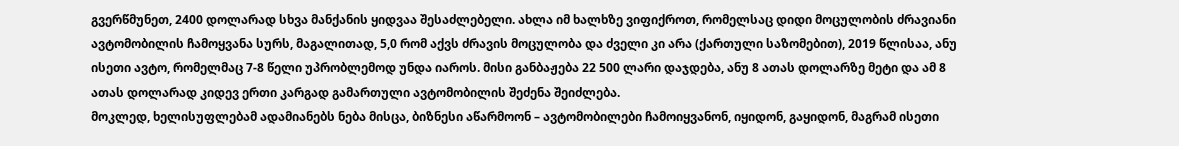გვერწმუნეთ, 2400 დოლარად სხვა მანქანის ყიდვაა შესაძლებელი. ახლა იმ ხალხზე ვიფიქროთ, რომელსაც დიდი მოცულობის ძრავიანი ავტომობილის ჩამოყვანა სურს, მაგალითად, 5,0 რომ აქვს ძრავის მოცულობა და ძველი კი არა (ქართული საზომებით), 2019 წლისაა, ანუ ისეთი ავტო, რომელმაც 7-8 წელი უპრობლემოდ უნდა იაროს. მისი განბაჟება 22 500 ლარი დაჯდება, ანუ 8 ათას დოლარზე მეტი და ამ 8 ათას დოლარად კიდევ ერთი კარგად გამართული ავტომობილის შეძენა შეიძლება.
მოკლედ, ხელისუფლებამ ადამიანებს ნება მისცა, ბიზნესი აწარმოონ – ავტომობილები ჩამოიყვანონ, იყიდონ, გაყიდონ, მაგრამ ისეთი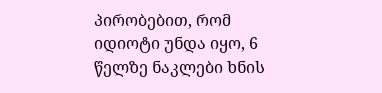პირობებით, რომ იდიოტი უნდა იყო, 6 წელზე ნაკლები ხნის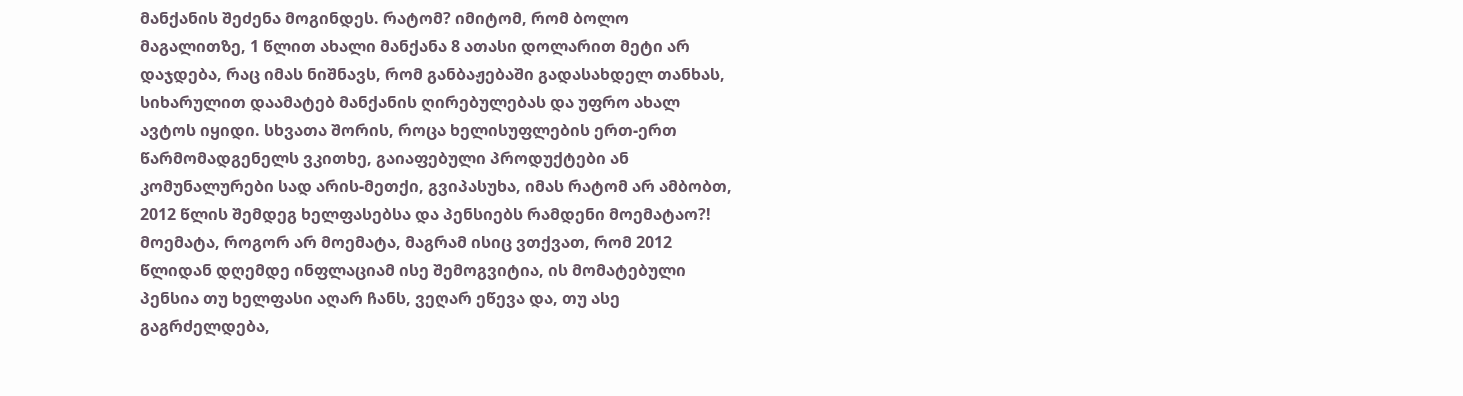მანქანის შეძენა მოგინდეს. რატომ? იმიტომ, რომ ბოლო მაგალითზე, 1 წლით ახალი მანქანა 8 ათასი დოლარით მეტი არ დაჯდება, რაც იმას ნიშნავს, რომ განბაჟებაში გადასახდელ თანხას, სიხარულით დაამატებ მანქანის ღირებულებას და უფრო ახალ ავტოს იყიდი. სხვათა შორის, როცა ხელისუფლების ერთ-ერთ წარმომადგენელს ვკითხე, გაიაფებული პროდუქტები ან კომუნალურები სად არის-მეთქი, გვიპასუხა, იმას რატომ არ ამბობთ, 2012 წლის შემდეგ ხელფასებსა და პენსიებს რამდენი მოემატაო?! მოემატა, როგორ არ მოემატა, მაგრამ ისიც ვთქვათ, რომ 2012 წლიდან დღემდე ინფლაციამ ისე შემოგვიტია, ის მომატებული პენსია თუ ხელფასი აღარ ჩანს, ვეღარ ეწევა და, თუ ასე გაგრძელდება,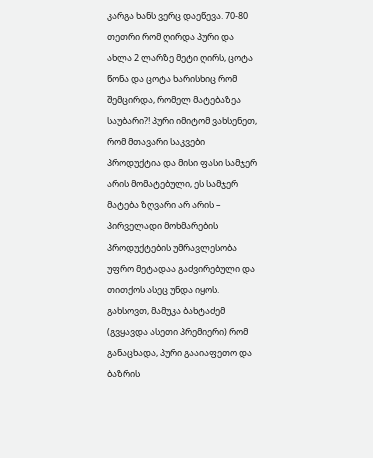კარგა ხანს ვერც დაეწევა. 70-80 თეთრი რომ ღირდა პური და ახლა 2 ლარზე მეტი ღირს, ცოტა წონა და ცოტა ხარისხიც რომ შემცირდა, რომელ მატებაზეა საუბარი?! პური იმიტომ ვახსენეთ, რომ მთავარი საკვები პროდუქტია და მისი ფასი სამჯერ არის მომატებული, ეს სამჯერ მატება ზღვარი არ არის – პირველადი მოხმარების პროდუქტების უმრავლესობა უფრო მეტადაა გაძვირებული და თითქოს ასეც უნდა იყოს. გახსოვთ, მამუკა ბახტაძემ (გვყავდა ასეთი პრემიერი) რომ განაცხადა, პური გააიაფეთო და ბაზრის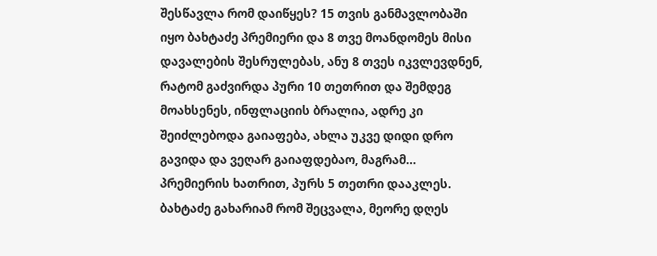შესწავლა რომ დაიწყეს? 15 თვის განმავლობაში იყო ბახტაძე პრემიერი და 8 თვე მოანდომეს მისი დავალების შესრულებას, ანუ 8 თვეს იკვლევდნენ, რატომ გაძვირდა პური 10 თეთრით და შემდეგ მოახსენეს, ინფლაციის ბრალია, ადრე კი შეიძლებოდა გაიაფება, ახლა უკვე დიდი დრო გავიდა და ვეღარ გაიაფდებაო, მაგრამ… პრემიერის ხათრით, პურს 5 თეთრი დააკლეს. ბახტაძე გახარიამ რომ შეცვალა, მეორე დღეს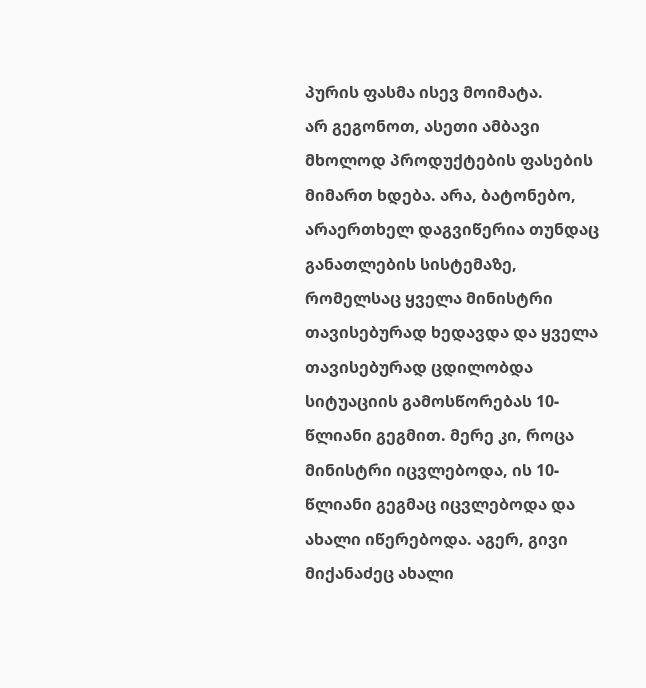პურის ფასმა ისევ მოიმატა.
არ გეგონოთ, ასეთი ამბავი მხოლოდ პროდუქტების ფასების მიმართ ხდება. არა, ბატონებო, არაერთხელ დაგვიწერია თუნდაც განათლების სისტემაზე, რომელსაც ყველა მინისტრი თავისებურად ხედავდა და ყველა თავისებურად ცდილობდა სიტუაციის გამოსწორებას 10-წლიანი გეგმით. მერე კი, როცა მინისტრი იცვლებოდა, ის 10-წლიანი გეგმაც იცვლებოდა და ახალი იწერებოდა. აგერ, გივი მიქანაძეც ახალი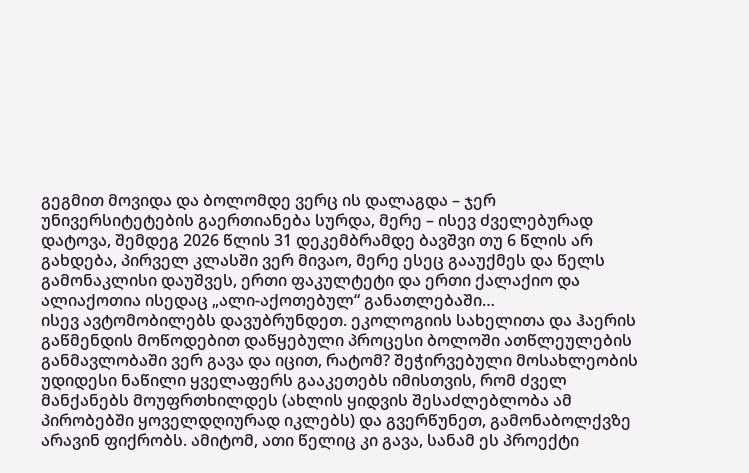გეგმით მოვიდა და ბოლომდე ვერც ის დალაგდა – ჯერ უნივერსიტეტების გაერთიანება სურდა, მერე – ისევ ძველებურად დატოვა, შემდეგ 2026 წლის 31 დეკემბრამდე ბავშვი თუ 6 წლის არ გახდება, პირველ კლასში ვერ მივაო, მერე ესეც გააუქმეს და წელს გამონაკლისი დაუშვეს, ერთი ფაკულტეტი და ერთი ქალაქიო და ალიაქოთია ისედაც „ალი-აქოთებულ“ განათლებაში…
ისევ ავტომობილებს დავუბრუნდეთ. ეკოლოგიის სახელითა და ჰაერის გაწმენდის მოწოდებით დაწყებული პროცესი ბოლოში ათწლეულების განმავლობაში ვერ გავა და იცით, რატომ? შეჭირვებული მოსახლეობის უდიდესი ნაწილი ყველაფერს გააკეთებს იმისთვის, რომ ძველ მანქანებს მოუფრთხილდეს (ახლის ყიდვის შესაძლებლობა ამ პირობებში ყოველდღიურად იკლებს) და გვერწუნეთ, გამონაბოლქვზე არავინ ფიქრობს. ამიტომ, ათი წელიც კი გავა, სანამ ეს პროექტი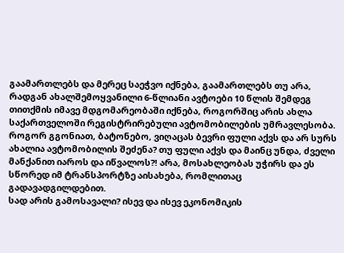გაამართლებს და მერეც საეჭვო იქნება, გაამართლებს თუ არა, რადგან ახალშემოყვანილი 6-წლიანი ავტოები 10 წლის შემდეგ თითქმის იმავე მდგომარეობაში იქნება, როგორშიც არის ახლა საქართველოში რეგისტრირებული ავტომობილების უმრავლესობა. როგორ გგონიათ, ბატონებო, ვიღაცას ბევრი ფული აქვს და არ სურს ახალია ავტომობილის შეძენა? თუ ფული აქვს და მაინც უნდა, ძველი მანქანით იაროს და იწვალოს?! არა, მოსახლეობას უჭირს და ეს სწორედ იმ ტრანსპორტზე აისახება, რომლითაც გადავადგილდებით.
სად არის გამოსავალი? ისევ და ისევ ეკონომიკის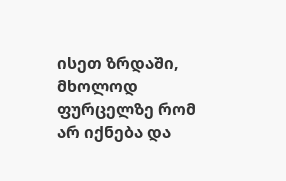ისეთ ზრდაში, მხოლოდ ფურცელზე რომ არ იქნება და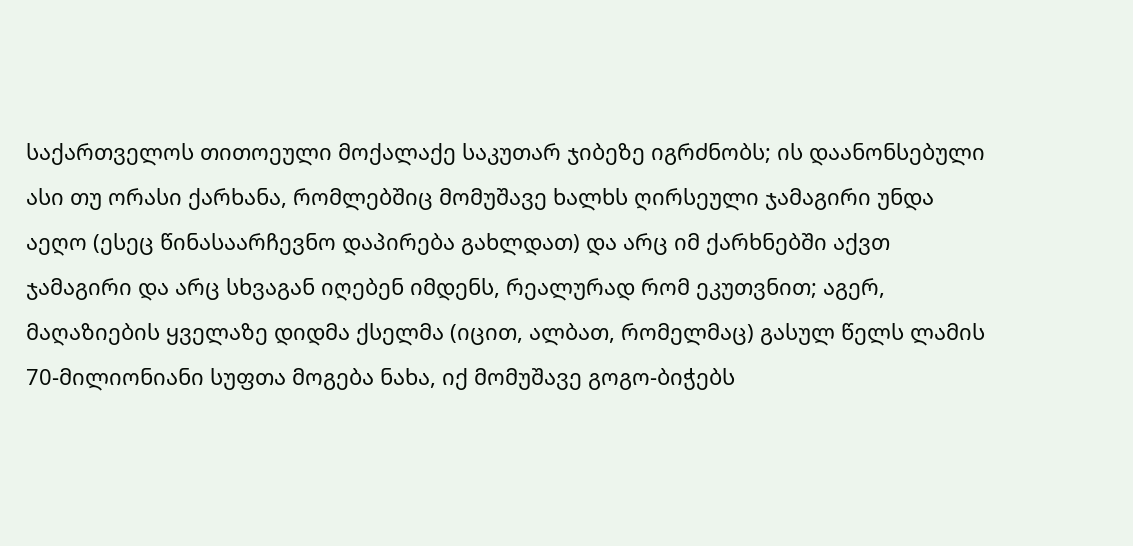საქართველოს თითოეული მოქალაქე საკუთარ ჯიბეზე იგრძნობს; ის დაანონსებული ასი თუ ორასი ქარხანა, რომლებშიც მომუშავე ხალხს ღირსეული ჯამაგირი უნდა აეღო (ესეც წინასაარჩევნო დაპირება გახლდათ) და არც იმ ქარხნებში აქვთ ჯამაგირი და არც სხვაგან იღებენ იმდენს, რეალურად რომ ეკუთვნით; აგერ, მაღაზიების ყველაზე დიდმა ქსელმა (იცით, ალბათ, რომელმაც) გასულ წელს ლამის 70-მილიონიანი სუფთა მოგება ნახა, იქ მომუშავე გოგო-ბიჭებს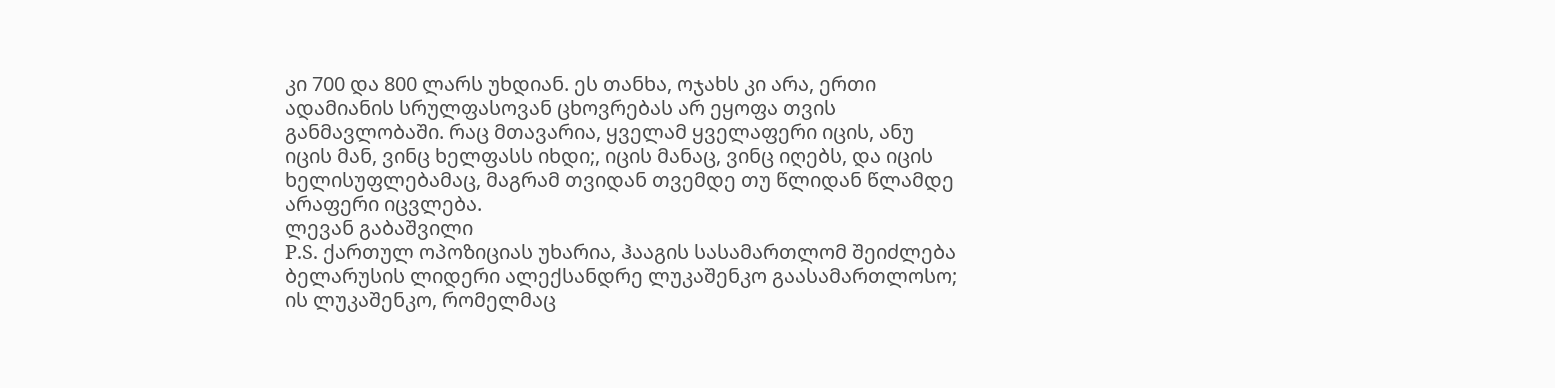კი 700 და 800 ლარს უხდიან. ეს თანხა, ოჯახს კი არა, ერთი ადამიანის სრულფასოვან ცხოვრებას არ ეყოფა თვის განმავლობაში. რაც მთავარია, ყველამ ყველაფერი იცის, ანუ იცის მან, ვინც ხელფასს იხდი;, იცის მანაც, ვინც იღებს, და იცის ხელისუფლებამაც, მაგრამ თვიდან თვემდე თუ წლიდან წლამდე არაფერი იცვლება.
ლევან გაბაშვილი
P.S. ქართულ ოპოზიციას უხარია, ჰააგის სასამართლომ შეიძლება ბელარუსის ლიდერი ალექსანდრე ლუკაშენკო გაასამართლოსო; ის ლუკაშენკო, რომელმაც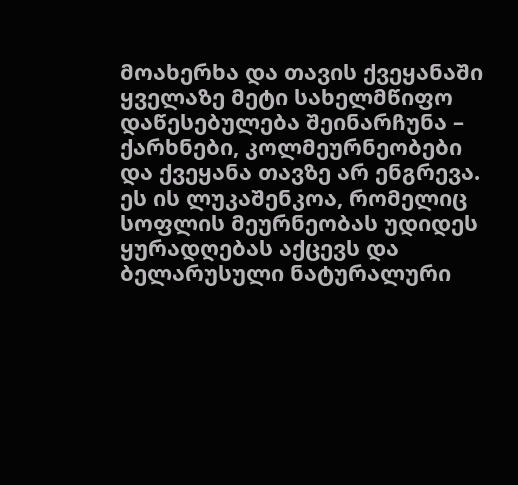მოახერხა და თავის ქვეყანაში ყველაზე მეტი სახელმწიფო დაწესებულება შეინარჩუნა – ქარხნები, კოლმეურნეობები და ქვეყანა თავზე არ ენგრევა. ეს ის ლუკაშენკოა, რომელიც სოფლის მეურნეობას უდიდეს ყურადღებას აქცევს და ბელარუსული ნატურალური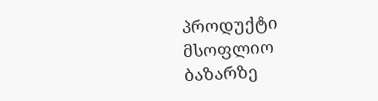პროდუქტი მსოფლიო ბაზარზე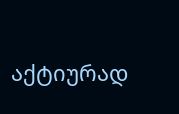აქტიურად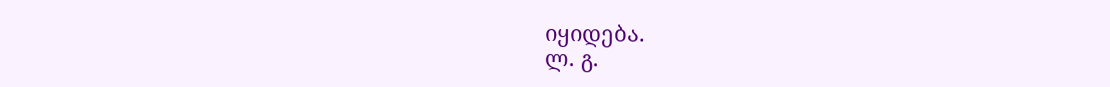იყიდება.
ლ. გ.